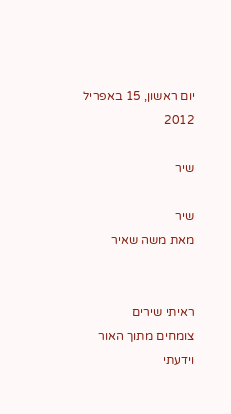יום ראשון, 15 באפריל 2012

שיר

שיר
מאת משה שאיר


ראיתי שירים
צומחים מתוך האור
וידעתי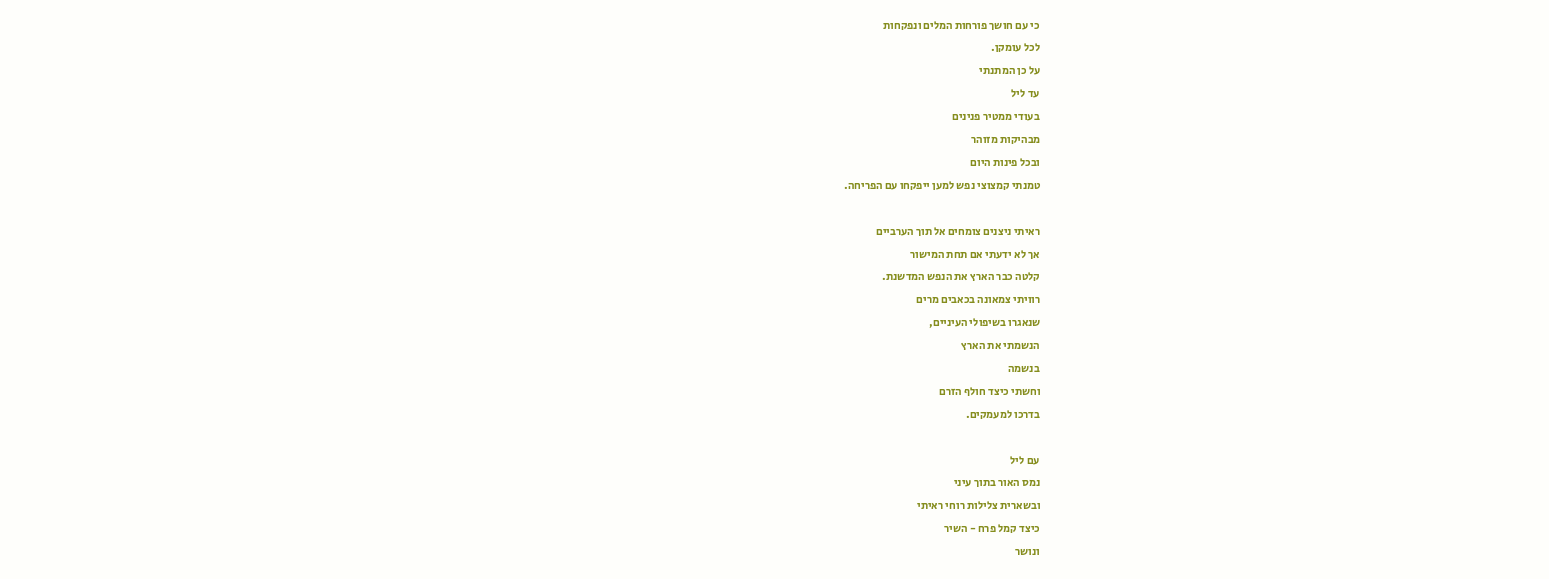כי עם חושך פורחות המלים ונפקחות
לכל עומקן.
על כן המתנתי
עד ליל
בעודי ממטיר פנינים
מבהיקות מזוהר
ובכל פינות היום
טמנתי קמצוצי נפש למען ייפקחו עם הפריחה.

ראיתי ניצנים צומחים אל תוך הערביים
אך לא ידעתי אם תחת המישור
קלטה כבר הארץ את הנפש המדשנת.
רוויתי צמאונה בכאבים מרים
שנאגרו בשיפולי העיניים,
הנשמתי את הארץ
בנשמה
וחשתי כיצד חולף הזרם
בדרכו למעמקים.

עם ליל
נמס האור בתוך עיני
ובשארית צלילות רוחי ראיתי
כיצד קמל פרח - השיר
ונושר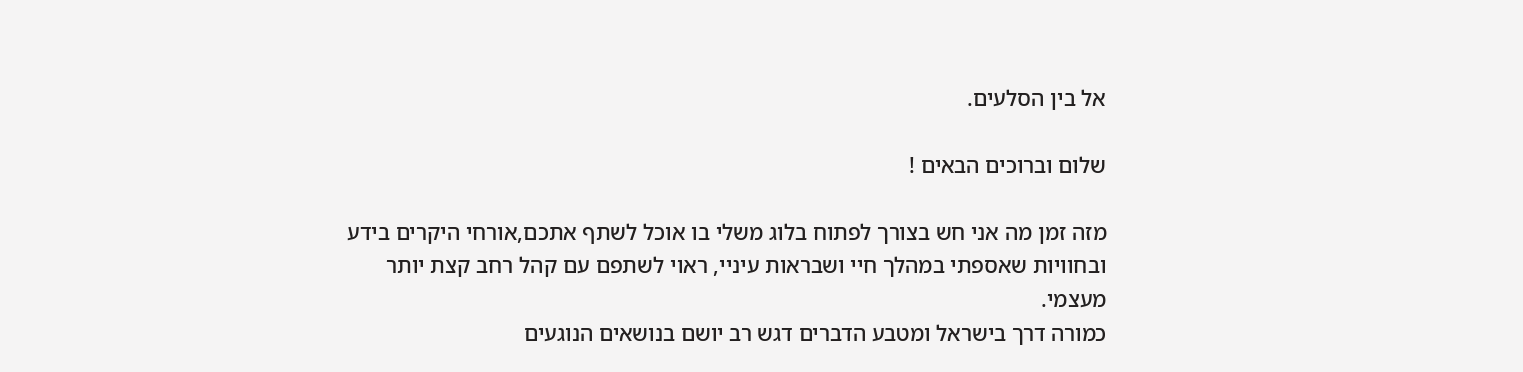אל בין הסלעים.

שלום וברוכים הבאים !

מזה זמן מה אני חש בצורך לפתוח בלוג משלי בו אוכל לשתף אתכם,אורחי היקרים בידע ובחוויות שאספתי במהלך חיי ושבראות עיניי, ראוי לשתפם עם קהל רחב קצת יותר מעצמי.
כמורה דרך בישראל ומטבע הדברים דגש רב יושם בנושאים הנוגעים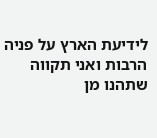לידיעת הארץ על פניה הרבות ואני תקווה שתהנו מן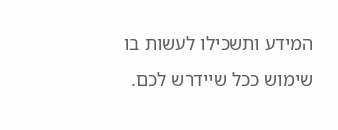המידע ותשכילו לעשות בו שימוש ככל שיידרש לכם.